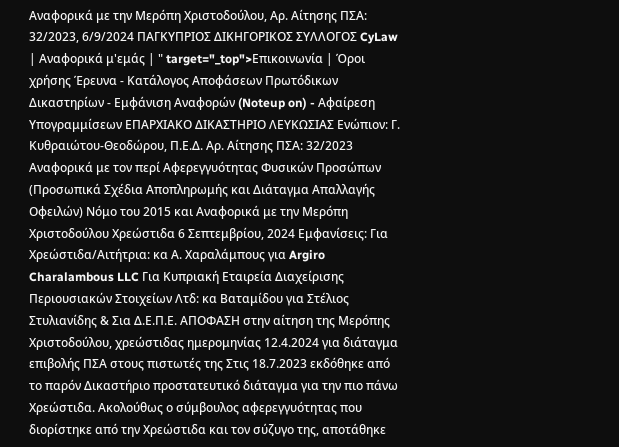Αναφορικά με την Μερόπη Χριστοδούλου, Αρ. Αίτησης ΠΣΑ: 32/2023, 6/9/2024 ΠΑΓΚΥΠΡΙΟΣ ΔΙΚΗΓΟΡΙΚΟΣ ΣΥΛΛΟΓΟΣ CyLaw | Αναφορικά μ'εμάς | " target="_top">Επικοινωνία | Όροι χρήσης Έρευνα - Κατάλογος Αποφάσεων Πρωτόδικων Δικαστηρίων - Εμφάνιση Αναφορών (Noteup on) - Αφαίρεση Υπογραμμίσεων ΕΠΑΡΧΙΑΚΟ ΔΙΚΑΣΤΗΡΙΟ ΛΕΥΚΩΣΙΑΣ Ενώπιον: Γ. Κυθραιώτου-Θεοδώρου, Π.Ε.Δ. Αρ. Αίτησης ΠΣΑ: 32/2023 Αναφορικά με τον περί Αφερεγγυότητας Φυσικών Προσώπων (Προσωπικά Σχέδια Αποπληρωμής και Διάταγμα Απαλλαγής Οφειλών) Νόμο του 2015 και Αναφορικά με την Μερόπη Χριστοδούλου Χρεώστιδα 6 Σεπτεμβρίου, 2024 Εμφανίσεις: Για Χρεώστιδα/Αιτήτρια: κα Α. Χαραλάμπους για Argiro Charalambous LLC Για Κυπριακή Εταιρεία Διαχείρισης Περιουσιακών Στοιχείων Λτδ: κα Βαταμίδου για Στέλιος Στυλιανίδης & Σια Δ.Ε.Π.Ε. ΑΠΟΦΑΣΗ στην αίτηση της Μερόπης Χριστοδούλου, χρεώστιδας ημερομηνίας 12.4.2024 για διάταγμα επιβολής ΠΣΑ στους πιστωτές της Στις 18.7.2023 εκδόθηκε από το παρόν Δικαστήριο προστατευτικό διάταγμα για την πιο πάνω Χρεώστιδα. Ακολούθως ο σύμβουλος αφερεγγυότητας που διορίστηκε από την Χρεώστιδα και τον σύζυγο της, αποτάθηκε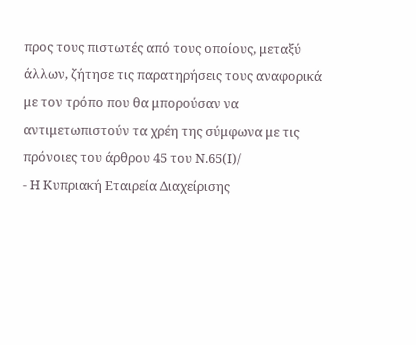προς τους πιστωτές από τους οποίους, μεταξύ άλλων, ζήτησε τις παρατηρήσεις τους αναφορικά με τον τρόπο που θα μπορούσαν να αντιμετωπιστούν τα χρέη της σύμφωνα με τις πρόνοιες του άρθρου 45 του Ν.65(Ι)/
- Η Κυπριακή Εταιρεία Διαχείρισης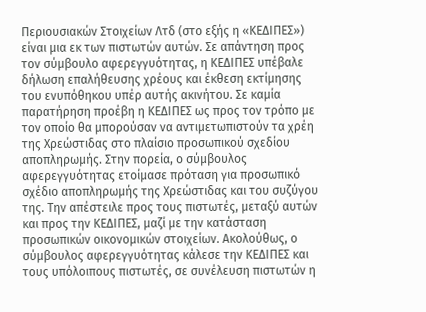Περιουσιακών Στοιχείων Λτδ (στο εξής η «ΚΕΔΙΠΕΣ») είναι μια εκ των πιστωτών αυτών. Σε απάντηση προς τον σύμβουλο αφερεγγυότητας, η ΚΕΔΙΠΕΣ υπέβαλε δήλωση επαλήθευσης χρέους και έκθεση εκτίμησης του ενυπόθηκου υπέρ αυτής ακινήτου. Σε καμία παρατήρηση προέβη η ΚΕΔΙΠΕΣ ως προς τον τρόπο με τον οποίο θα μπορούσαν να αντιμετωπιστούν τα χρέη της Χρεώστιδας στο πλαίσιο προσωπικού σχεδίου αποπληρωμής. Στην πορεία, ο σύμβουλος αφερεγγυότητας ετοίμασε πρόταση για προσωπικό σχέδιο αποπληρωμής της Χρεώστιδας και του συζύγου της. Την απέστειλε προς τους πιστωτές, μεταξύ αυτών και προς την ΚΕΔΙΠΕΣ, μαζί με την κατάσταση προσωπικών οικονομικών στοιχείων. Ακολούθως, ο σύμβουλος αφερεγγυότητας κάλεσε την ΚΕΔΙΠΕΣ και τους υπόλοιπους πιστωτές, σε συνέλευση πιστωτών η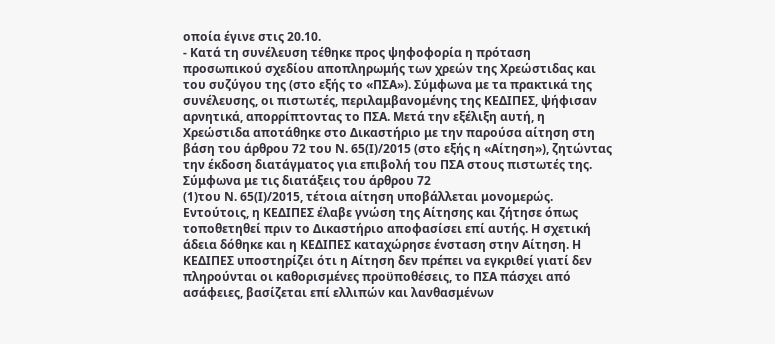οποία έγινε στις 20.10.
- Κατά τη συνέλευση τέθηκε προς ψηφοφορία η πρόταση προσωπικού σχεδίου αποπληρωμής των χρεών της Χρεώστιδας και του συζύγου της (στο εξής το «ΠΣΑ»). Σύμφωνα με τα πρακτικά της συνέλευσης, οι πιστωτές, περιλαμβανομένης της ΚΕΔΙΠΕΣ, ψήφισαν αρνητικά, απορρίπτοντας το ΠΣΑ. Μετά την εξέλιξη αυτή, η Χρεώστιδα αποτάθηκε στο Δικαστήριο με την παρούσα αίτηση στη βάση του άρθρου 72 του Ν. 65(Ι)/2015 (στο εξής η «Αίτηση»), ζητώντας την έκδοση διατάγματος για επιβολή του ΠΣΑ στους πιστωτές της. Σύμφωνα με τις διατάξεις του άρθρου 72
(1)του Ν. 65(Ι)/2015, τέτοια αίτηση υποβάλλεται μονομερώς. Εντούτοις, η ΚΕΔΙΠΕΣ έλαβε γνώση της Αίτησης και ζήτησε όπως τοποθετηθεί πριν το Δικαστήριο αποφασίσει επί αυτής. Η σχετική άδεια δόθηκε και η ΚΕΔΙΠΕΣ καταχώρησε ένσταση στην Αίτηση. Η ΚΕΔΙΠΕΣ υποστηρίζει ότι η Αίτηση δεν πρέπει να εγκριθεί γιατί δεν πληρούνται οι καθορισμένες προϋποθέσεις, το ΠΣΑ πάσχει από ασάφειες, βασίζεται επί ελλιπών και λανθασμένων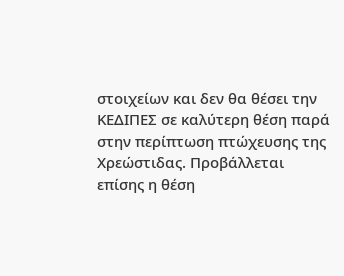στοιχείων και δεν θα θέσει την ΚΕΔΙΠΕΣ σε καλύτερη θέση παρά στην περίπτωση πτώχευσης της Χρεώστιδας. Προβάλλεται επίσης η θέση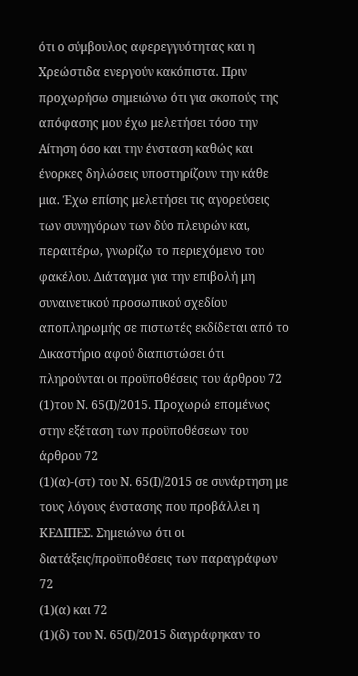ότι ο σύμβουλος αφερεγγυότητας και η Χρεώστιδα ενεργούν κακόπιστα. Πριν προχωρήσω σημειώνω ότι για σκοπούς της απόφασης μου έχω μελετήσει τόσο την Αίτηση όσο και την ένσταση καθώς και ένορκες δηλώσεις υποστηρίζουν την κάθε μια. Έχω επίσης μελετήσει τις αγορεύσεις των συνηγόρων των δύο πλευρών και, περαιτέρω, γνωρίζω το περιεχόμενο του φακέλου. Διάταγμα για την επιβολή μη συναινετικού προσωπικού σχεδίου αποπληρωμής σε πιστωτές εκδίδεται από το Δικαστήριο αφού διαπιστώσει ότι πληρούνται οι προϋποθέσεις του άρθρου 72
(1)του Ν. 65(Ι)/2015. Προχωρώ επομένως στην εξέταση των προϋποθέσεων του άρθρου 72
(1)(α)-(στ) του Ν. 65(Ι)/2015 σε συνάρτηση με τους λόγους ένστασης που προβάλλει η ΚΕΔΙΠΕΣ. Σημειώνω ότι οι διατάξεις/προϋποθέσεις των παραγράφων 72
(1)(α) και 72
(1)(δ) του Ν. 65(Ι)/2015 διαγράφηκαν το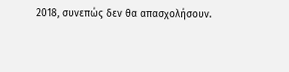2018, συνεπώς δεν θα απασχολήσουν.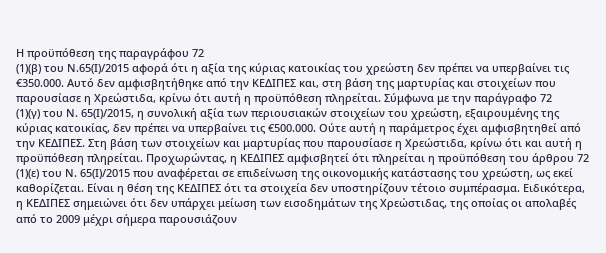Η προϋπόθεση της παραγράφου 72
(1)(β) του Ν.65(Ι)/2015 αφορά ότι η αξία της κύριας κατοικίας του χρεώστη δεν πρέπει να υπερβαίνει τις €350.000. Αυτό δεν αμφισβητήθηκε από την ΚΕΔΙΠΕΣ και, στη βάση της μαρτυρίας και στοιχείων που παρουσίασε η Χρεώστιδα, κρίνω ότι αυτή η προϋπόθεση πληρείται. Σύμφωνα με την παράγραφο 72
(1)(γ) του Ν. 65(Ι)/2015, η συνολική αξία των περιουσιακών στοιχείων του χρεώστη, εξαιρουμένης της κύριας κατοικίας, δεν πρέπει να υπερβαίνει τις €500.000. Ούτε αυτή η παράμετρος έχει αμφισβητηθεί από την ΚΕΔΙΠΕΣ. Στη βάση των στοιχείων και μαρτυρίας που παρουσίασε η Χρεώστιδα, κρίνω ότι και αυτή η προϋπόθεση πληρείται. Προχωρώντας, η ΚΕΔΙΠΕΣ αμφισβητεί ότι πληρείται η προϋπόθεση του άρθρου 72
(1)(ε) του Ν. 65(Ι)/2015 που αναφέρεται σε επιδείνωση της οικονομικής κατάστασης του χρεώστη, ως εκεί καθορίζεται. Είναι η θέση της ΚΕΔΙΠΕΣ ότι τα στοιχεία δεν υποστηρίζουν τέτοιο συμπέρασμα. Ειδικότερα, η ΚΕΔΙΠΕΣ σημειώνει ότι δεν υπάρχει μείωση των εισοδημάτων της Χρεώστιδας, της οποίας οι απολαβές από το 2009 μέχρι σήμερα παρουσιάζουν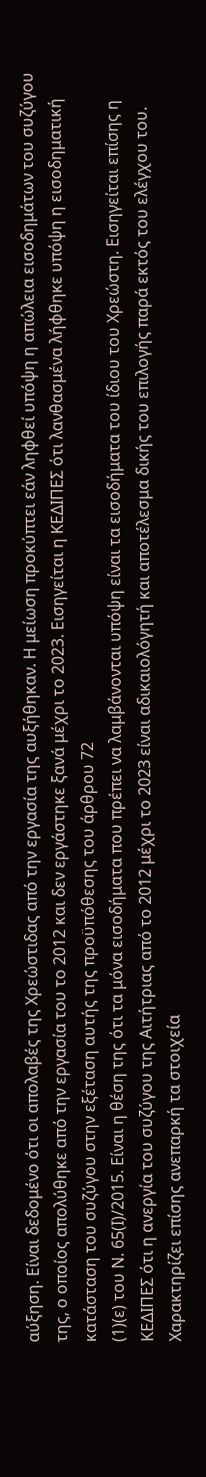αύξηση. Είναι δεδομένο ότι οι απολαβές της Χρεώστιδας από την εργασία της αυξήθηκαν. Η μείωση προκύπτει εάν ληφθεί υπόψη η απώλεια εισοδημάτων του συζύγου της, ο οποίος απολύθηκε από την εργασία του το 2012 και δεν εργάστηκε ξανά μέχρι το 2023. Εισηγείται η ΚΕΔΙΠΕΣ ότι λανθασμένα λήφθηκε υπόψη η εισοδηματική κατάσταση του συζύγου στην εξέταση αυτής της προϋπόθεσης του άρθρου 72
(1)(ε) του Ν. 65(Ι)/2015. Είναι η θέση της ότι τα μόνα εισοδήματα που πρέπει να λαμβάνονται υπόψη είναι τα εισοδήματα του ίδιου του Χρεώστη. Εισηγείται επίσης η ΚΕΔΙΠΕΣ ότι η ανεργία του συζύγου της Αιτήτριας από το 2012 μέχρι το 2023 είναι αδικαιολόγητή και αποτέλεσμα δικής του επιλογής παρά εκτός του ελέγχου του. Χαρακτηρίζει επίσης ανεπαρκή τα στοιχεία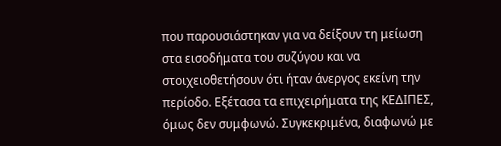που παρουσιάστηκαν για να δείξουν τη μείωση στα εισοδήματα του συζύγου και να στοιχειοθετήσουν ότι ήταν άνεργος εκείνη την περίοδο. Εξέτασα τα επιχειρήματα της ΚΕΔΙΠΕΣ, όμως δεν συμφωνώ. Συγκεκριμένα, διαφωνώ με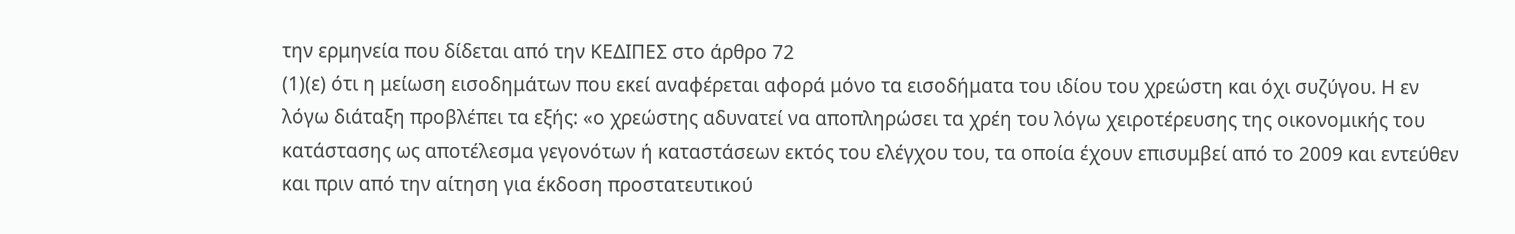την ερμηνεία που δίδεται από την ΚΕΔΙΠΕΣ στο άρθρο 72
(1)(ε) ότι η μείωση εισοδημάτων που εκεί αναφέρεται αφορά μόνο τα εισοδήματα του ιδίου του χρεώστη και όχι συζύγου. Η εν λόγω διάταξη προβλέπει τα εξής: «ο χρεώστης αδυνατεί να αποπληρώσει τα χρέη του λόγω χειροτέρευσης της οικονομικής του κατάστασης ως αποτέλεσμα γεγονότων ή καταστάσεων εκτός του ελέγχου του, τα οποία έχουν επισυμβεί από το 2009 και εντεύθεν και πριν από την αίτηση για έκδοση προστατευτικού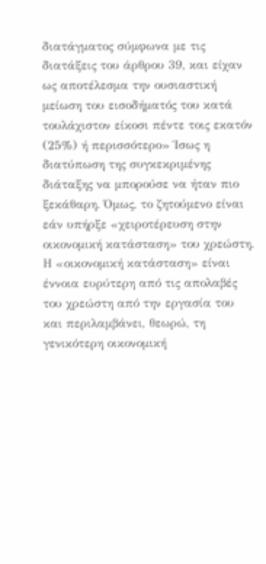διατάγματος σύμφωνα με τις διατάξεις του άρθρου 39, και είχαν ως αποτέλεσμα την ουσιαστική μείωση του εισοδήματός του κατά τουλάχιστον είκοσι πέντε τοις εκατόν (25%) ή περισσότερο» Ίσως η διατύπωση της συγκεκριμένης διάταξης να μπορούσε να ήταν πιο ξεκάθαρη. Όμως, το ζητούμενο είναι εάν υπήρξε «χειροτέρευση στην οικονομική κατάσταση» του χρεώστη. Η «οικονομική κατάσταση» είναι έννοια ευρύτερη από τις απολαβές του χρεώστη από την εργασία του και περιλαμβάνει, θεωρώ, τη γενικότερη οικονομική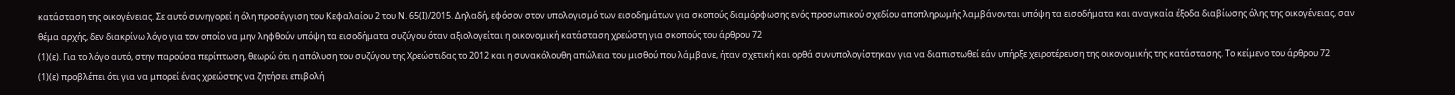κατάσταση της οικογένειας. Σε αυτό συνηγορεί η όλη προσέγγιση του Κεφαλαίου 2 του Ν. 65(Ι)/2015. Δηλαδή, εφόσον στον υπολογισμό των εισοδημάτων για σκοπούς διαμόρφωσης ενός προσωπικού σχεδίου αποπληρωμής λαμβάνονται υπόψη τα εισοδήματα και αναγκαία έξοδα διαβίωσης όλης της οικογένειας, σαν θέμα αρχής, δεν διακρίνω λόγο για τον οποίο να μην ληφθούν υπόψη τα εισοδήματα συζύγου όταν αξιολογείται η οικονομική κατάσταση χρεώστη για σκοπούς του άρθρου 72
(1)(ε). Για το λόγο αυτό, στην παρούσα περίπτωση, θεωρώ ότι η απόλυση του συζύγου της Χρεώστιδας το 2012 και η συνακόλουθη απώλεια του μισθού που λάμβανε, ήταν σχετική και ορθά συνυπολογίστηκαν για να διαπιστωθεί εάν υπήρξε χειροτέρευση της οικονομικής της κατάστασης. Το κείμενο του άρθρου 72
(1)(ε) προβλέπει ότι για να μπορεί ένας χρεώστης να ζητήσει επιβολή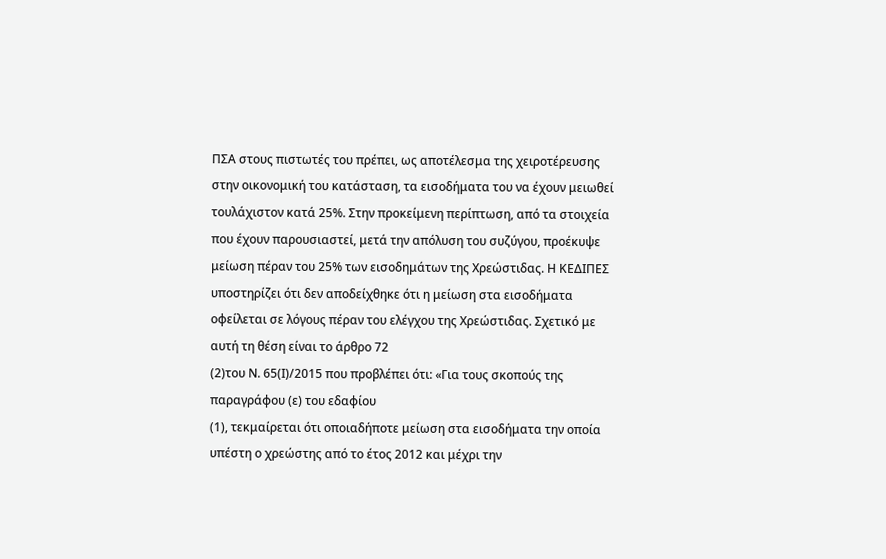ΠΣΑ στους πιστωτές του πρέπει, ως αποτέλεσμα της χειροτέρευσης στην οικονομική του κατάσταση, τα εισοδήματα του να έχουν μειωθεί τουλάχιστον κατά 25%. Στην προκείμενη περίπτωση, από τα στοιχεία που έχουν παρουσιαστεί, μετά την απόλυση του συζύγου, προέκυψε μείωση πέραν του 25% των εισοδημάτων της Χρεώστιδας. Η ΚΕΔΙΠΕΣ υποστηρίζει ότι δεν αποδείχθηκε ότι η μείωση στα εισοδήματα οφείλεται σε λόγους πέραν του ελέγχου της Χρεώστιδας. Σχετικό με αυτή τη θέση είναι το άρθρο 72
(2)του Ν. 65(Ι)/2015 που προβλέπει ότι: «Για τους σκοπούς της παραγράφου (ε) του εδαφίου
(1), τεκμαίρεται ότι οποιαδήποτε μείωση στα εισοδήματα την οποία υπέστη ο χρεώστης από το έτος 2012 και μέχρι την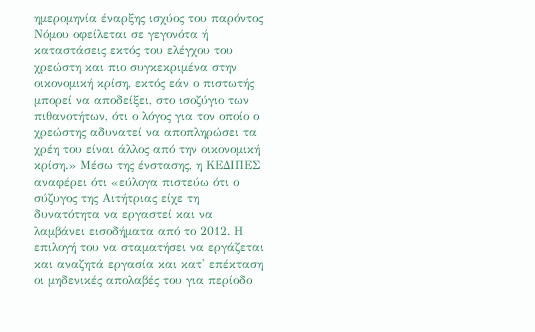ημερομηνία έναρξης ισχύος του παρόντος Νόμου οφείλεται σε γεγονότα ή καταστάσεις εκτός του ελέγχου του χρεώστη και πιο συγκεκριμένα στην οικονομική κρίση, εκτός εάν ο πιστωτής μπορεί να αποδείξει, στο ισοζύγιο των πιθανοτήτων, ότι ο λόγος για τον οποίο ο χρεώστης αδυνατεί να αποπληρώσει τα χρέη του είναι άλλος από την οικονομική κρίση.» Μέσω της ένστασης, η ΚΕΔΙΠΕΣ αναφέρει ότι «εύλογα πιστεύω ότι ο σύζυγος της Αιτήτριας είχε τη δυνατότητα να εργαστεί και να λαμβάνει εισοδήματα από το 2012. Η επιλογή του να σταματήσει να εργάζεται και αναζητά εργασία και κατ' επέκταση οι μηδενικές απολαβές του για περίοδο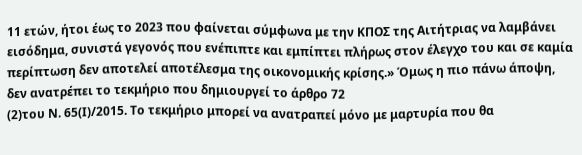11 ετών, ήτοι έως το 2023 που φαίνεται σύμφωνα με την ΚΠΟΣ της Αιτήτριας να λαμβάνει εισόδημα, συνιστά γεγονός που ενέπιπτε και εμπίπτει πλήρως στον έλεγχο του και σε καμία περίπτωση δεν αποτελεί αποτέλεσμα της οικονομικής κρίσης.» Όμως η πιο πάνω άποψη, δεν ανατρέπει το τεκμήριο που δημιουργεί το άρθρο 72
(2)του Ν. 65(Ι)/2015. Το τεκμήριο μπορεί να ανατραπεί μόνο με μαρτυρία που θα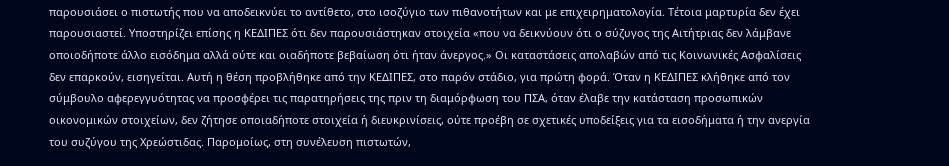παρουσιάσει ο πιστωτής που να αποδεικνύει το αντίθετο, στο ισοζύγιο των πιθανοτήτων και με επιχειρηματολογία. Τέτοια μαρτυρία δεν έχει παρουσιαστεί. Υποστηρίζει επίσης η ΚΕΔΙΠΕΣ ότι δεν παρουσιάστηκαν στοιχεία «που να δεικνύουν ότι ο σύζυγος της Αιτήτριας δεν λάμβανε οποιοδήποτε άλλο εισόδημα αλλά ούτε και οιαδήποτε βεβαίωση ότι ήταν άνεργος.» Οι καταστάσεις απολαβών από τις Κοινωνικές Ασφαλίσεις δεν επαρκούν, εισηγείται. Αυτή η θέση προβλήθηκε από την ΚΕΔΙΠΕΣ, στο παρόν στάδιο, για πρώτη φορά. Όταν η ΚΕΔΙΠΕΣ κλήθηκε από τον σύμβουλο αφερεγγυότητας να προσφέρει τις παρατηρήσεις της πριν τη διαμόρφωση του ΠΣΑ, όταν έλαβε την κατάσταση προσωπικών οικονομικών στοιχείων, δεν ζήτησε οποιαδήποτε στοιχεία ή διευκρινίσεις, ούτε προέβη σε σχετικές υποδείξεις για τα εισοδήματα ή την ανεργία του συζύγου της Χρεώστιδας. Παρομοίως, στη συνέλευση πιστωτών,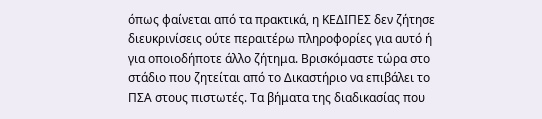όπως φαίνεται από τα πρακτικά, η ΚΕΔΙΠΕΣ δεν ζήτησε διευκρινίσεις ούτε περαιτέρω πληροφορίες για αυτό ή για οποιοδήποτε άλλο ζήτημα. Βρισκόμαστε τώρα στο στάδιο που ζητείται από το Δικαστήριο να επιβάλει το ΠΣΑ στους πιστωτές. Τα βήματα της διαδικασίας που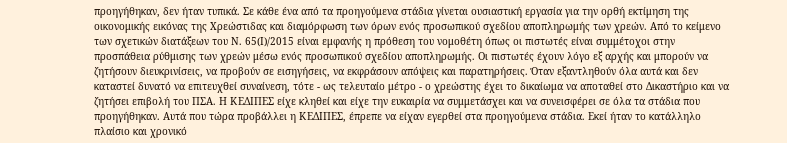προηγήθηκαν, δεν ήταν τυπικά. Σε κάθε ένα από τα προηγούμενα στάδια γίνεται ουσιαστική εργασία για την ορθή εκτίμηση της οικονομικής εικόνας της Χρεώστιδας και διαμόρφωση των όρων ενός προσωπικού σχεδίου αποπληρωμής των χρεών. Από το κείμενο των σχετικών διατάξεων του Ν. 65(Ι)/2015 είναι εμφανής η πρόθεση του νομοθέτη όπως οι πιστωτές είναι συμμέτοχοι στην προσπάθεια ρύθμισης των χρεών μέσω ενός προσωπικού σχεδίου αποπληρωμής. Οι πιστωτές έχουν λόγο εξ αρχής και μπορούν να ζητήσουν διευκρινίσεις, να προβούν σε εισηγήσεις, να εκφράσουν απόψεις και παρατηρήσεις. Όταν εξαντληθούν όλα αυτά και δεν καταστεί δυνατό να επιτευχθεί συναίνεση, τότε - ως τελευταίο μέτρο - ο χρεώστης έχει το δικαίωμα να αποταθεί στο Δικαστήριο και να ζητήσει επιβολή του ΠΣΑ. Η ΚΕΔΙΠΕΣ είχε κληθεί και είχε την ευκαιρία να συμμετάσχει και να συνεισφέρει σε όλα τα στάδια που προηγήθηκαν. Αυτά που τώρα προβάλλει η ΚΕΔΙΠΕΣ, έπρεπε να είχαν εγερθεί στα προηγούμενα στάδια. Εκεί ήταν το κατάλληλο πλαίσιο και χρονικό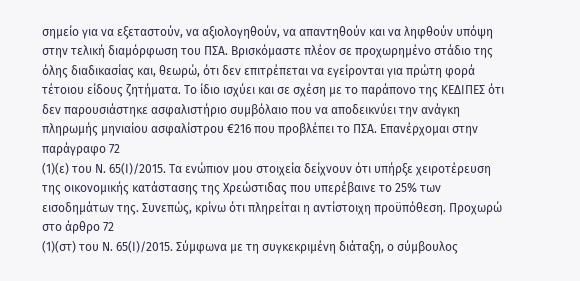σημείο για να εξεταστούν, να αξιολογηθούν, να απαντηθούν και να ληφθούν υπόψη στην τελική διαμόρφωση του ΠΣΑ. Βρισκόμαστε πλέον σε προχωρημένο στάδιο της όλης διαδικασίας και, θεωρώ, ότι δεν επιτρέπεται να εγείρονται για πρώτη φορά τέτοιου είδους ζητήματα. Το ίδιο ισχύει και σε σχέση με το παράπονο της ΚΕΔΙΠΕΣ ότι δεν παρουσιάστηκε ασφαλιστήριο συμβόλαιο που να αποδεικνύει την ανάγκη πληρωμής μηνιαίου ασφαλίστρου €216 που προβλέπει το ΠΣΑ. Επανέρχομαι στην παράγραφο 72
(1)(ε) του Ν. 65(Ι)/2015. Τα ενώπιον μου στοιχεία δείχνουν ότι υπήρξε χειροτέρευση της οικονομικής κατάστασης της Χρεώστιδας που υπερέβαινε το 25% των εισοδημάτων της. Συνεπώς, κρίνω ότι πληρείται η αντίστοιχη προϋπόθεση. Προχωρώ στο άρθρο 72
(1)(στ) του Ν. 65(Ι)/2015. Σύμφωνα με τη συγκεκριμένη διάταξη, ο σύμβουλος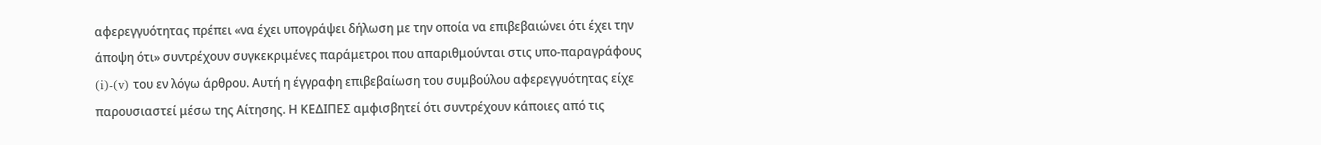αφερεγγυότητας πρέπει «να έχει υπογράψει δήλωση με την οποία να επιβεβαιώνει ότι έχει την άποψη ότι» συντρέχουν συγκεκριμένες παράμετροι που απαριθμούνται στις υπο-παραγράφους (i)-(v) του εν λόγω άρθρου. Αυτή η έγγραφη επιβεβαίωση του συμβούλου αφερεγγυότητας είχε παρουσιαστεί μέσω της Αίτησης. Η ΚΕΔΙΠΕΣ αμφισβητεί ότι συντρέχουν κάποιες από τις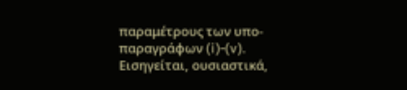παραμέτρους των υπο-παραγράφων (i)-(v). Εισηγείται, ουσιαστικά,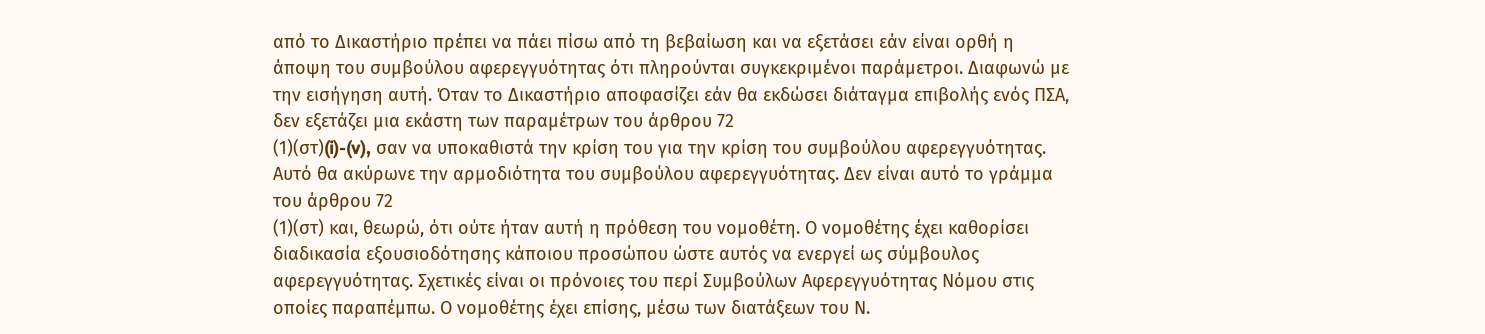από το Δικαστήριο πρέπει να πάει πίσω από τη βεβαίωση και να εξετάσει εάν είναι ορθή η άποψη του συμβούλου αφερεγγυότητας ότι πληρούνται συγκεκριμένοι παράμετροι. Διαφωνώ με την εισήγηση αυτή. Όταν το Δικαστήριο αποφασίζει εάν θα εκδώσει διάταγμα επιβολής ενός ΠΣΑ, δεν εξετάζει μια εκάστη των παραμέτρων του άρθρου 72
(1)(στ)(i)-(v), σαν να υποκαθιστά την κρίση του για την κρίση του συμβούλου αφερεγγυότητας. Αυτό θα ακύρωνε την αρμοδιότητα του συμβούλου αφερεγγυότητας. Δεν είναι αυτό το γράμμα του άρθρου 72
(1)(στ) και, θεωρώ, ότι ούτε ήταν αυτή η πρόθεση του νομοθέτη. Ο νομοθέτης έχει καθορίσει διαδικασία εξουσιοδότησης κάποιου προσώπου ώστε αυτός να ενεργεί ως σύμβουλος αφερεγγυότητας. Σχετικές είναι οι πρόνοιες του περί Συμβούλων Αφερεγγυότητας Νόμου στις οποίες παραπέμπω. Ο νομοθέτης έχει επίσης, μέσω των διατάξεων του Ν.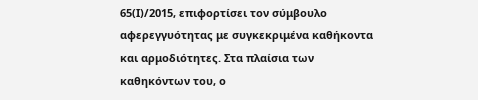65(Ι)/2015, επιφορτίσει τον σύμβουλο αφερεγγυότητας με συγκεκριμένα καθήκοντα και αρμοδιότητες. Στα πλαίσια των καθηκόντων του, ο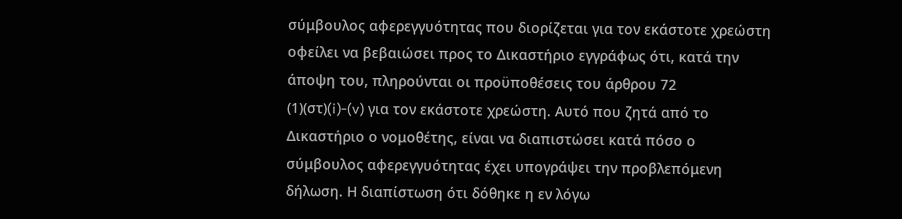σύμβουλος αφερεγγυότητας που διορίζεται για τον εκάστοτε χρεώστη οφείλει να βεβαιώσει προς το Δικαστήριο εγγράφως ότι, κατά την άποψη του, πληρούνται οι προϋποθέσεις του άρθρου 72
(1)(στ)(i)-(v) για τον εκάστοτε χρεώστη. Αυτό που ζητά από το Δικαστήριο ο νομοθέτης, είναι να διαπιστώσει κατά πόσο ο σύμβουλος αφερεγγυότητας έχει υπογράψει την προβλεπόμενη δήλωση. Η διαπίστωση ότι δόθηκε η εν λόγω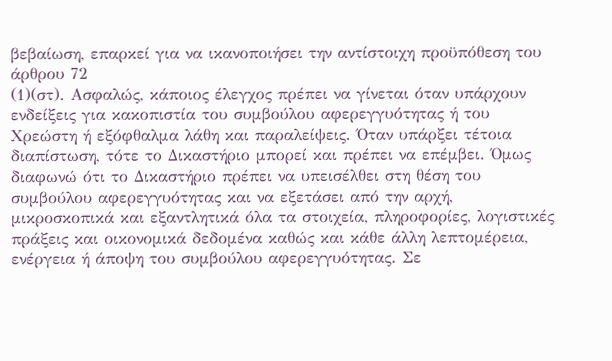βεβαίωση, επαρκεί για να ικανοποιήσει την αντίστοιχη προϋπόθεση του άρθρου 72
(1)(στ). Ασφαλώς, κάποιος έλεγχος πρέπει να γίνεται όταν υπάρχουν ενδείξεις για κακοπιστία του συμβούλου αφερεγγυότητας ή του Χρεώστη ή εξόφθαλμα λάθη και παραλείψεις. Όταν υπάρξει τέτοια διαπίστωση, τότε το Δικαστήριο μπορεί και πρέπει να επέμβει. Όμως διαφωνώ ότι το Δικαστήριο πρέπει να υπεισέλθει στη θέση του συμβούλου αφερεγγυότητας και να εξετάσει από την αρχή, μικροσκοπικά και εξαντλητικά όλα τα στοιχεία, πληροφορίες, λογιστικές πράξεις και οικονομικά δεδομένα καθώς και κάθε άλλη λεπτομέρεια, ενέργεια ή άποψη του συμβούλου αφερεγγυότητας. Σε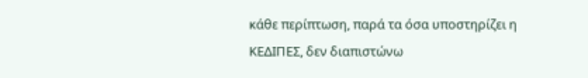κάθε περίπτωση, παρά τα όσα υποστηρίζει η ΚΕΔΙΠΕΣ, δεν διαπιστώνω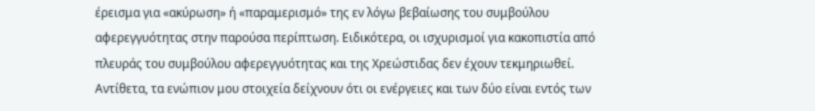έρεισμα για «ακύρωση» ή «παραμερισμό» της εν λόγω βεβαίωσης του συμβούλου αφερεγγυότητας στην παρούσα περίπτωση. Ειδικότερα, οι ισχυρισμοί για κακοπιστία από πλευράς του συμβούλου αφερεγγυότητας και της Χρεώστιδας δεν έχουν τεκμηριωθεί. Αντίθετα, τα ενώπιον μου στοιχεία δείχνουν ότι οι ενέργειες και των δύο είναι εντός των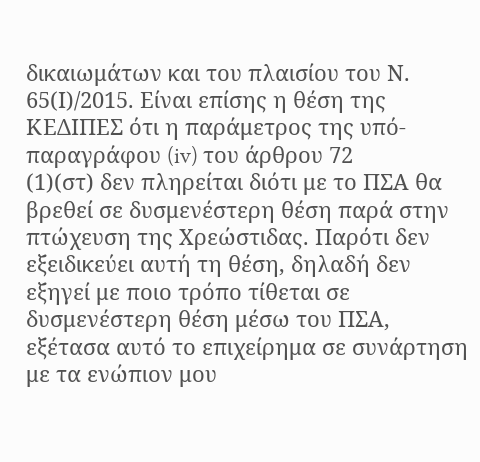δικαιωμάτων και του πλαισίου του Ν. 65(Ι)/2015. Είναι επίσης η θέση της ΚΕΔΙΠΕΣ ότι η παράμετρος της υπό-παραγράφου (iv) του άρθρου 72
(1)(στ) δεν πληρείται διότι με το ΠΣΑ θα βρεθεί σε δυσμενέστερη θέση παρά στην πτώχευση της Χρεώστιδας. Παρότι δεν εξειδικεύει αυτή τη θέση, δηλαδή δεν εξηγεί με ποιο τρόπο τίθεται σε δυσμενέστερη θέση μέσω του ΠΣΑ, εξέτασα αυτό το επιχείρημα σε συνάρτηση με τα ενώπιον μου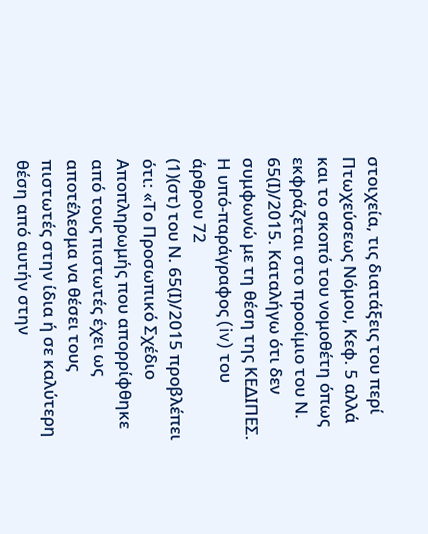στοιχεία, τις διατάξεις του περί Πτωχεύσεως Νόμου, Κεφ. 5 αλλά και το σκοπό του νομοθέτη όπως εκφράζεται στο προοίμιο του Ν. 65(Ι)/2015. Καταλήγω ότι δεν συμφωνώ με τη θέση της ΚΕΔΙΠΕΣ. Η υπό-παράγραφος (iv) του άρθρου 72
(1)(στ) του Ν. 65(Ι)/2015 προβλέπει ότι: «Το Προσωπικό Σχέδιο Αποπληρωμής που απορρίφθηκε από τους πιστωτές έχει ως αποτέλεσμα να θέσει τους πιστωτές στην ίδια ή σε καλύτερη θέση από αυτήν στην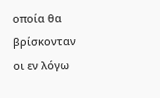οποία θα βρίσκονταν οι εν λόγω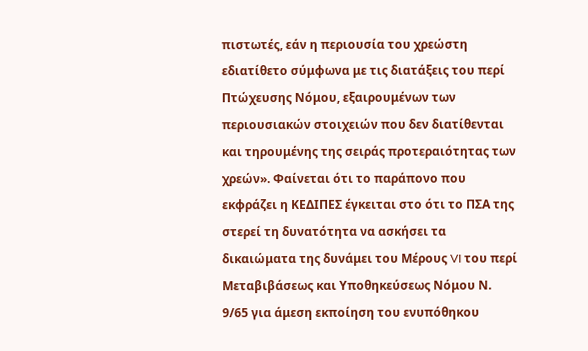πιστωτές, εάν η περιουσία του χρεώστη εδιατίθετο σύμφωνα με τις διατάξεις του περί Πτώχευσης Νόμου, εξαιρουμένων των περιουσιακών στοιχειών που δεν διατίθενται και τηρουμένης της σειράς προτεραιότητας των χρεών». Φαίνεται ότι το παράπονο που εκφράζει η ΚΕΔΙΠΕΣ έγκειται στο ότι το ΠΣΑ της στερεί τη δυνατότητα να ασκήσει τα δικαιώματα της δυνάμει του Μέρους VI του περί Μεταβιβάσεως και Υποθηκεύσεως Νόμου Ν. 9/65 για άμεση εκποίηση του ενυπόθηκου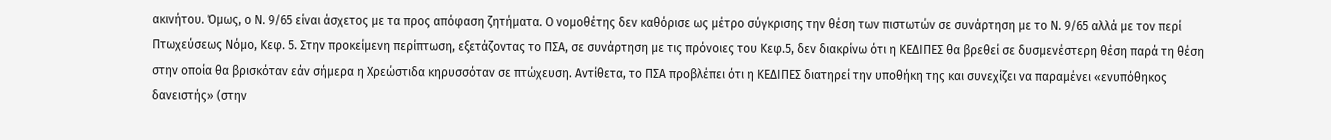ακινήτου. Όμως, ο Ν. 9/65 είναι άσχετος με τα προς απόφαση ζητήματα. Ο νομοθέτης δεν καθόρισε ως μέτρο σύγκρισης την θέση των πιστωτών σε συνάρτηση με το Ν. 9/65 αλλά με τον περί Πτωχεύσεως Νόμο, Κεφ. 5. Στην προκείμενη περίπτωση, εξετάζοντας το ΠΣΑ, σε συνάρτηση με τις πρόνοιες του Κεφ.5, δεν διακρίνω ότι η ΚΕΔΙΠΕΣ θα βρεθεί σε δυσμενέστερη θέση παρά τη θέση στην οποία θα βρισκόταν εάν σήμερα η Χρεώστιδα κηρυσσόταν σε πτώχευση. Αντίθετα, το ΠΣΑ προβλέπει ότι η ΚΕΔΙΠΕΣ διατηρεί την υποθήκη της και συνεχίζει να παραμένει «ενυπόθηκος δανειστής» (στην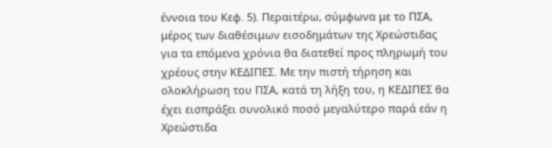έννοια του Κεφ. 5). Περαιτέρω, σύμφωνα με το ΠΣΑ, μέρος των διαθέσιμων εισοδημάτων της Χρεώστιδας για τα επόμενα χρόνια θα διατεθεί προς πληρωμή του χρέους στην ΚΕΔΙΠΕΣ. Με την πιστή τήρηση και ολοκλήρωση του ΠΣΑ, κατά τη λήξη του, η ΚΕΔΙΠΕΣ θα έχει εισπράξει συνολικό ποσό μεγαλύτερο παρά εάν η Χρεώστιδα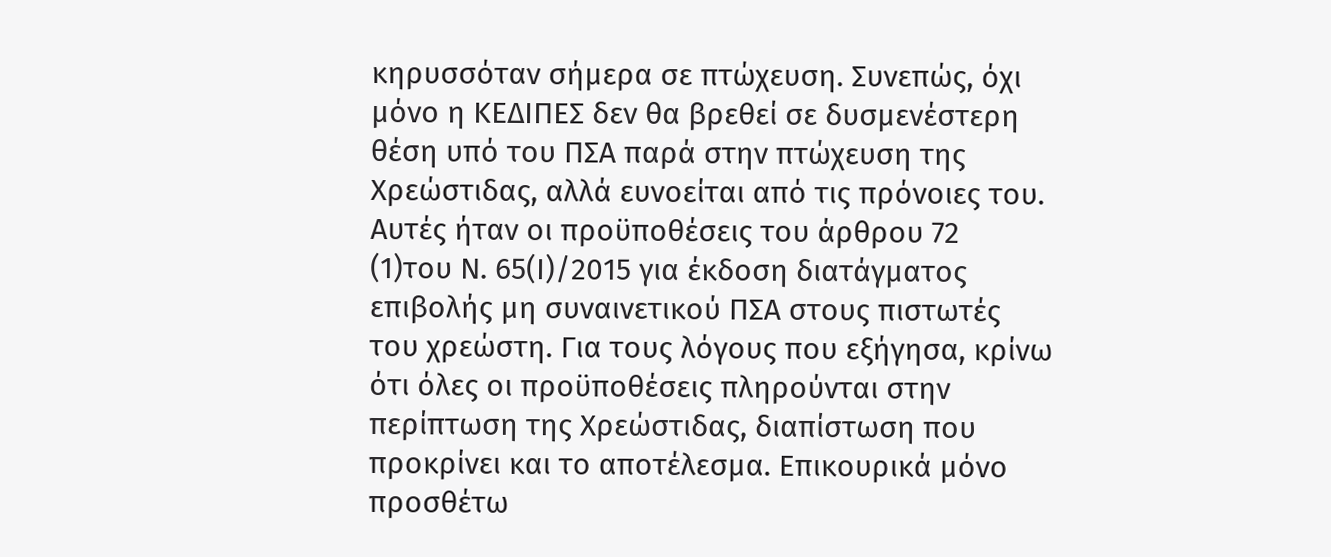κηρυσσόταν σήμερα σε πτώχευση. Συνεπώς, όχι μόνο η ΚΕΔΙΠΕΣ δεν θα βρεθεί σε δυσμενέστερη θέση υπό του ΠΣΑ παρά στην πτώχευση της Χρεώστιδας, αλλά ευνοείται από τις πρόνοιες του. Αυτές ήταν οι προϋποθέσεις του άρθρου 72
(1)του Ν. 65(Ι)/2015 για έκδοση διατάγματος επιβολής μη συναινετικού ΠΣΑ στους πιστωτές του χρεώστη. Για τους λόγους που εξήγησα, κρίνω ότι όλες οι προϋποθέσεις πληρούνται στην περίπτωση της Χρεώστιδας, διαπίστωση που προκρίνει και το αποτέλεσμα. Επικουρικά μόνο προσθέτω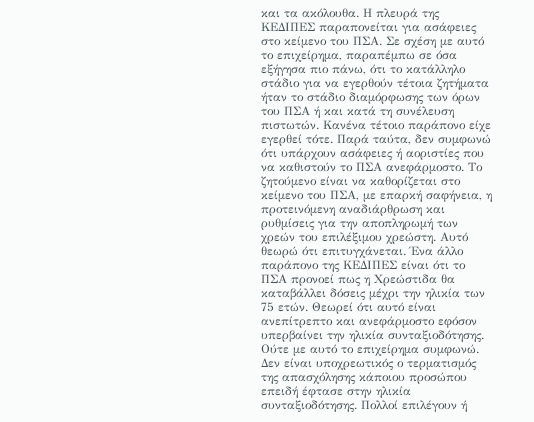και τα ακόλουθα. Η πλευρά της ΚΕΔΙΠΕΣ παραπονείται για ασάφειες στο κείμενο του ΠΣΑ. Σε σχέση με αυτό το επιχείρημα, παραπέμπω σε όσα εξήγησα πιο πάνω, ότι το κατάλληλο στάδιο για να εγερθούν τέτοια ζητήματα ήταν το στάδιο διαμόρφωσης των όρων του ΠΣΑ ή και κατά τη συνέλευση πιστωτών. Κανένα τέτοιο παράπονο είχε εγερθεί τότε. Παρά ταύτα, δεν συμφωνώ ότι υπάρχουν ασάφειες ή αοριστίες που να καθιστούν το ΠΣΑ ανεφάρμοστο. Το ζητούμενο είναι να καθορίζεται στο κείμενο του ΠΣΑ, με επαρκή σαφήνεια, η προτεινόμενη αναδιάρθρωση και ρυθμίσεις για την αποπληρωμή των χρεών του επιλέξιμου χρεώστη. Αυτό θεωρώ ότι επιτυγχάνεται. Ένα άλλο παράπονο της ΚΕΔΙΠΕΣ είναι ότι το ΠΣΑ προνοεί πως η Χρεώστιδα θα καταβάλλει δόσεις μέχρι την ηλικία των 75 ετών. Θεωρεί ότι αυτό είναι ανεπίτρεπτο και ανεφάρμοστο εφόσον υπερβαίνει την ηλικία συνταξιοδότησης. Ούτε με αυτό το επιχείρημα συμφωνώ. Δεν είναι υποχρεωτικός ο τερματισμός της απασχόλησης κάποιου προσώπου επειδή έφτασε στην ηλικία συνταξιοδότησης. Πολλοί επιλέγουν ή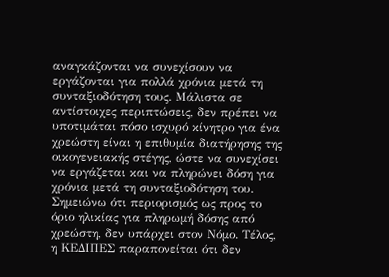αναγκάζονται να συνεχίσουν να εργάζονται για πολλά χρόνια μετά τη συνταξιοδότηση τους. Μάλιστα σε αντίστοιχες περιπτώσεις, δεν πρέπει να υποτιμάται πόσο ισχυρό κίνητρο για ένα χρεώστη είναι η επιθυμία διατήρησης της οικογενειακής στέγης, ώστε να συνεχίσει να εργάζεται και να πληρώνει δόση για χρόνια μετά τη συνταξιοδότηση του. Σημειώνω ότι περιορισμός ως προς το όριο ηλικίας για πληρωμή δόσης από χρεώστη, δεν υπάρχει στον Νόμο. Τέλος, η ΚΕΔΙΠΕΣ παραπονείται ότι δεν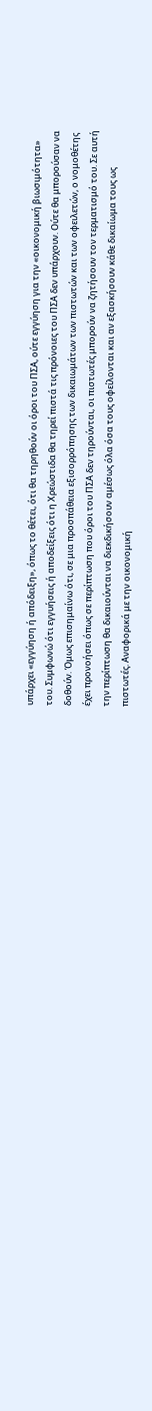υπάρχει «εγγύηση ή απόδειξη», όπως το θέτει, ότι θα τηρηθούν οι όροι του ΠΣΑ, ούτε εγγύηση για την «οικονομική βιωσιμότητα» του. Συμφωνώ ότι εγγυήσεις ή αποδείξεις ότι η Χρεώστιδα θα τηρεί πιστά τις πρόνοιες του ΠΣΑ δεν υπάρχουν. Ούτε θα μπορούσαν να δοθούν. Όμως επισημαίνω ότι, σε μια προσπάθεια εξισορρόπησης των δικαιωμάτων των πιστωτών και των οφειλετών, ο νομοθέτης έχει προνοήσει όπως σε περίπτωση που όροι του ΠΣΑ δεν τηρούνται, οι πιστωτές μπορούν να ζητήσουν τον τερματισμό του. Σε αυτή την περίπτωση θα δικαιούνται να διεκδικήσουν αμέσως όλα όσα τους οφείλονται και αν εξασκήσουν κάθε δικαίωμα τους ως πιστωτές. Αναφορικά με την οικονομική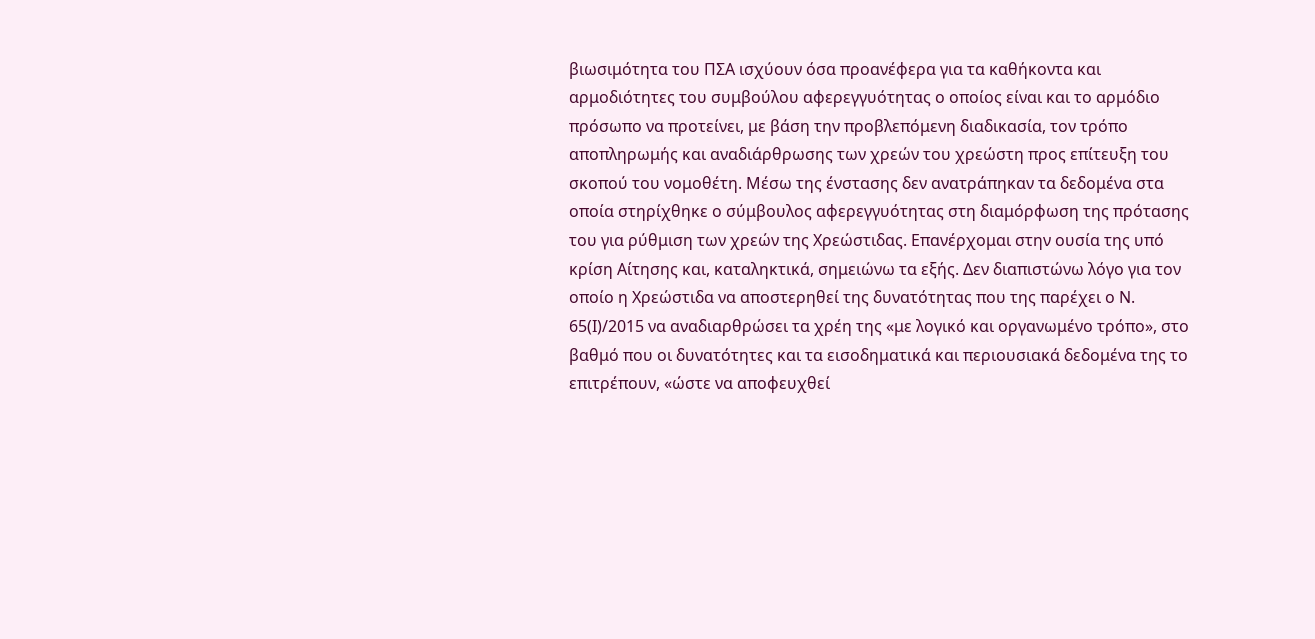βιωσιμότητα του ΠΣΑ ισχύουν όσα προανέφερα για τα καθήκοντα και αρμοδιότητες του συμβούλου αφερεγγυότητας ο οποίος είναι και το αρμόδιο πρόσωπο να προτείνει, με βάση την προβλεπόμενη διαδικασία, τον τρόπο αποπληρωμής και αναδιάρθρωσης των χρεών του χρεώστη προς επίτευξη του σκοπού του νομοθέτη. Μέσω της ένστασης δεν ανατράπηκαν τα δεδομένα στα οποία στηρίχθηκε ο σύμβουλος αφερεγγυότητας στη διαμόρφωση της πρότασης του για ρύθμιση των χρεών της Χρεώστιδας. Επανέρχομαι στην ουσία της υπό κρίση Αίτησης και, καταληκτικά, σημειώνω τα εξής. Δεν διαπιστώνω λόγο για τον οποίο η Χρεώστιδα να αποστερηθεί της δυνατότητας που της παρέχει ο Ν. 65(Ι)/2015 να αναδιαρθρώσει τα χρέη της «με λογικό και οργανωμένο τρόπο», στο βαθμό που οι δυνατότητες και τα εισοδηματικά και περιουσιακά δεδομένα της το επιτρέπουν, «ώστε να αποφευχθεί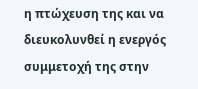η πτώχευση της και να διευκολυνθεί η ενεργός συμμετοχή της στην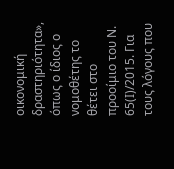οικονομική δραστηριότητα», όπως ο ίδιος ο νομοθέτης το θέτει στο προοίμιο του Ν. 65(Ι)/2015. Για τους λόγους που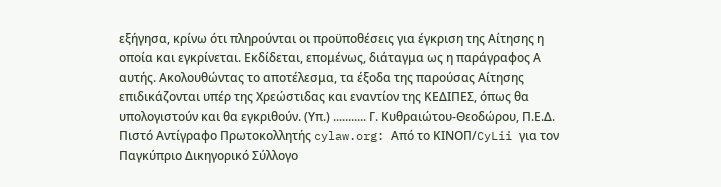εξήγησα, κρίνω ότι πληρούνται οι προϋποθέσεις για έγκριση της Αίτησης η οποία και εγκρίνεται. Εκδίδεται, επομένως, διάταγμα ως η παράγραφος Α αυτής. Ακολουθώντας το αποτέλεσμα, τα έξοδα της παρούσας Αίτησης επιδικάζονται υπέρ της Χρεώστιδας και εναντίον της ΚΕΔΙΠΕΣ, όπως θα υπολογιστούν και θα εγκριθούν. (Υπ.) ........... Γ. Κυθραιώτου-Θεοδώρου, Π.Ε.Δ. Πιστό Αντίγραφο Πρωτοκολλητής cylaw.org: Από το ΚΙΝOΠ/CyLii για τον Παγκύπριο Δικηγορικό Σύλλογο